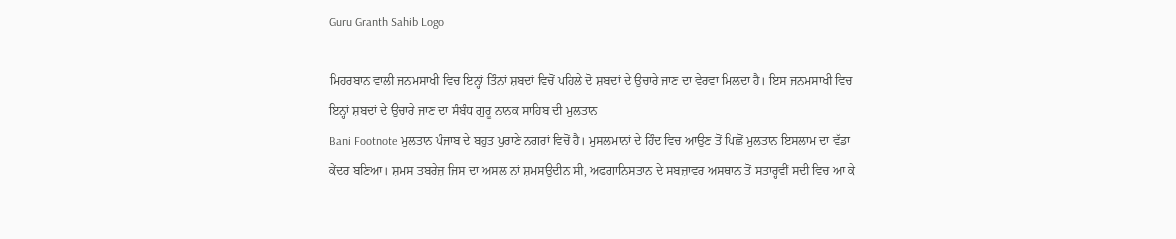Guru Granth Sahib Logo

ਮਿਹਰਬਾਨ ਵਾਲੀ ਜਨਮਸਾਖੀ ਵਿਚ ਇਨ੍ਹਾਂ ਤਿੰਨਾਂ ਸ਼ਬਦਾਂ ਵਿਚੋਂ ਪਹਿਲੇ ਦੋ ਸ਼ਬਦਾਂ ਦੇ ਉਚਾਰੇ ਜਾਣ ਦਾ ਵੇਰਵਾ ਮਿਲਦਾ ਹੈ। ਇਸ ਜਨਮਸਾਖੀ ਵਿਚ ਇਨ੍ਹਾਂ ਸ਼ਬਦਾਂ ਦੇ ਉਚਾਰੇ ਜਾਣ ਦਾ ਸੰਬੰਧ ਗੁਰੂ ਨਾਨਕ ਸਾਹਿਬ ਦੀ ਮੁਲਤਾਨ
Bani Footnote ਮੁਲਤਾਨ ਪੰਜਾਬ ਦੇ ਬਹੁਤ ਪੁਰਾਣੇ ਨਗਰਾਂ ਵਿਚੋਂ ਹੈ। ਮੁਸਲਮਾਨਾਂ ਦੇ ਹਿੰਦ ਵਿਚ ਆਉਣ ਤੋਂ ਪਿਛੋਂ ਮੁਲਤਾਨ ਇਸਲਾਮ ਦਾ ਵੱਡਾ ਕੇਂਦਰ ਬਣਿਆ। ਸ਼ਮਸ ਤਬਰੇਜ਼ ਜਿਸ ਦਾ ਅਸਲ ਨਾਂ ਸ਼ਮਸਉਦੀਨ ਸੀ, ਅਫਗਾਨਿਸਤਾਨ ਦੇ ਸਬਜ਼ਾਵਰ ਅਸਥਾਨ ਤੋਂ ਸਤਾਰ੍ਹਵੀਂ ਸਦੀ ਵਿਚ ਆ ਕੇ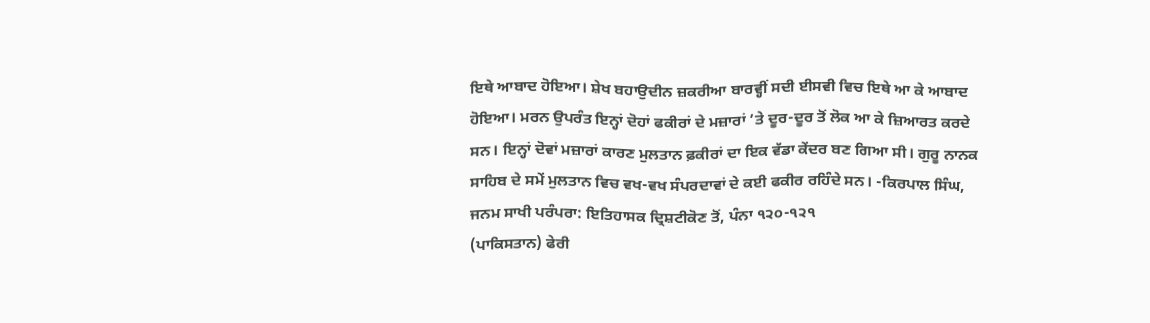ਇਥੇ ਆਬਾਦ ਹੋਇਆ। ਸ਼ੇਖ ਬਹਾਉਦੀਨ ਜ਼ਕਰੀਆ ਬਾਰਵ੍ਹੀਂ ਸਦੀ ਈਸਵੀ ਵਿਚ ਇਥੇ ਆ ਕੇ ਆਬਾਦ ਹੋਇਆ। ਮਰਨ ਉਪਰੰਤ ਇਨ੍ਹਾਂ ਦੋਹਾਂ ਫਕੀਰਾਂ ਦੇ ਮਜ਼ਾਰਾਂ ’ਤੇ ਦੂਰ-ਦੂਰ ਤੋਂ ਲੋਕ ਆ ਕੇ ਜ਼ਿਆਰਤ ਕਰਦੇ ਸਨ। ਇਨ੍ਹਾਂ ਦੋਵਾਂ ਮਜ਼ਾਰਾਂ ਕਾਰਣ ਮੁਲਤਾਨ ਫ਼ਕੀਰਾਂ ਦਾ ਇਕ ਵੱਡਾ ਕੇਂਦਰ ਬਣ ਗਿਆ ਸੀ। ਗੁਰੂ ਨਾਨਕ ਸਾਹਿਬ ਦੇ ਸਮੇਂ ਮੁਲਤਾਨ ਵਿਚ ਵਖ-ਵਖ ਸੰਪਰਦਾਵਾਂ ਦੇ ਕਈ ਫਕੀਰ ਰਹਿੰਦੇ ਸਨ। -ਕਿਰਪਾਲ ਸਿੰਘ, ਜਨਮ ਸਾਖੀ ਪਰੰਪਰਾ: ਇਤਿਹਾਸਕ ਦ੍ਰਿਸ਼ਟੀਕੋਣ ਤੋਂ, ਪੰਨਾ ੧੨੦-੧੨੧
(ਪਾਕਿਸਤਾਨ) ਫੇਰੀ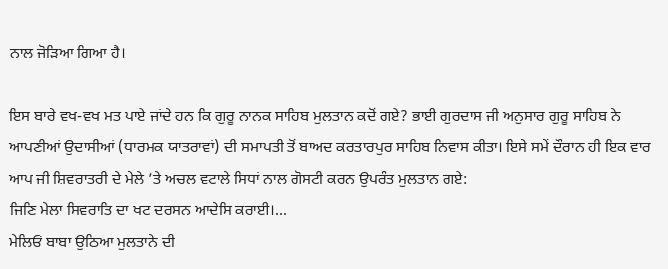ਨਾਲ ਜੋੜਿਆ ਗਿਆ ਹੈ।

ਇਸ ਬਾਰੇ ਵਖ-ਵਖ ਮਤ ਪਾਏ ਜਾਂਦੇ ਹਨ ਕਿ ਗੁਰੂ ਨਾਨਕ ਸਾਹਿਬ ਮੁਲਤਾਨ ਕਦੋਂ ਗਏ? ਭਾਈ ਗੁਰਦਾਸ ਜੀ ਅਨੁਸਾਰ ਗੁਰੂ ਸਾਹਿਬ ਨੇ ਆਪਣੀਆਂ ਉਦਾਸੀਆਂ (ਧਾਰਮਕ ਯਾਤਰਾਵਾਂ) ਦੀ ਸਮਾਪਤੀ ਤੋਂ ਬਾਅਦ ਕਰਤਾਰਪੁਰ ਸਾਹਿਬ ਨਿਵਾਸ ਕੀਤਾ। ਇਸੇ ਸਮੇਂ ਦੌਰਾਨ ਹੀ ਇਕ ਵਾਰ ਆਪ ਜੀ ਸ਼ਿਵਰਾਤਰੀ ਦੇ ਮੇਲੇ ’ਤੇ ਅਚਲ ਵਟਾਲੇ ਸਿਧਾਂ ਨਾਲ ਗੋਸਟੀ ਕਰਨ ਉਪਰੰਤ ਮੁਲਤਾਨ ਗਏ:
ਜਿਣਿ ਮੇਲਾ ਸਿਵਰਾਤਿ ਦਾ ਖਟ ਦਰਸਨ ਆਦੇਸਿ ਕਰਾਈ।...
ਮੇਲਿਓਂ ਬਾਬਾ ਉਠਿਆ ਮੁਲਤਾਨੇ ਦੀ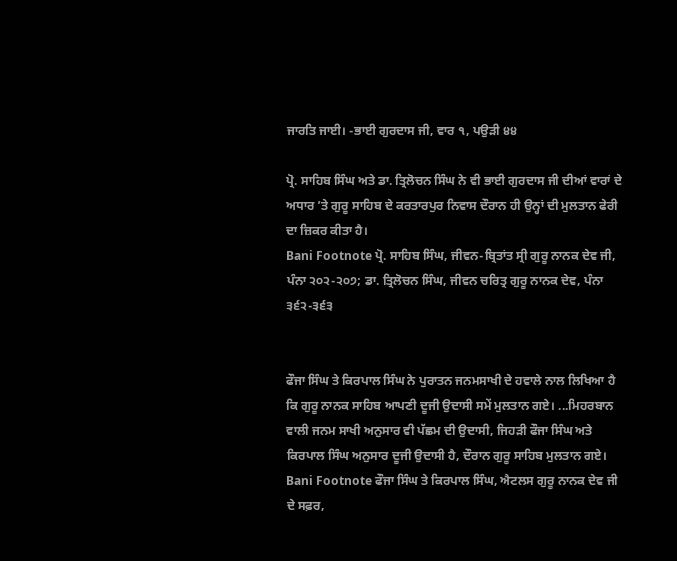ਜਾਰਤਿ ਜਾਈ। -ਭਾਈ ਗੁਰਦਾਸ ਜੀ, ਵਾਰ ੧, ਪਉੜੀ ੪੪

ਪ੍ਰੋ. ਸਾਹਿਬ ਸਿੰਘ ਅਤੇ ਡਾ. ਤ੍ਰਿਲੋਚਨ ਸਿੰਘ ਨੇ ਵੀ ਭਾਈ ਗੁਰਦਾਸ ਜੀ ਦੀਆਂ ਵਾਰਾਂ ਦੇ ਅਧਾਰ ’ਤੇ ਗੁਰੂ ਸਾਹਿਬ ਦੇ ਕਰਤਾਰਪੁਰ ਨਿਵਾਸ ਦੌਰਾਨ ਹੀ ਉਨ੍ਹਾਂ ਦੀ ਮੁਲਤਾਨ ਫੇਰੀ ਦਾ ਜ਼ਿਕਰ ਕੀਤਾ ਹੈ।
Bani Footnote ਪ੍ਰੋ. ਸਾਹਿਬ ਸਿੰਘ, ਜੀਵਨ-ਬ੍ਰਿਤਾਂਤ ਸ੍ਰੀ ਗੁਰੂ ਨਾਨਕ ਦੇਵ ਜੀ, ਪੰਨਾ ੨੦੨-੨੦੭; ਡਾ. ਤ੍ਰਿਲੋਚਨ ਸਿੰਘ, ਜੀਵਨ ਚਰਿਤ੍ਰ ਗੁਰੂ ਨਾਨਕ ਦੇਵ, ਪੰਨਾ ੩੬੨-੩੬੩


ਫੌਜਾ ਸਿੰਘ ਤੇ ਕਿਰਪਾਲ ਸਿੰਘ ਨੇ ਪੁਰਾਤਨ ਜਨਮਸਾਖੀ ਦੇ ਹਵਾਲੇ ਨਾਲ ਲਿਖਿਆ ਹੈ ਕਿ ਗੁਰੂ ਨਾਨਕ ਸਾਹਿਬ ਆਪਣੀ ਦੂਜੀ ਉਦਾਸੀ ਸਮੇਂ ਮੁਲਤਾਨ ਗਏ। ...ਮਿਹਰਬਾਨ ਵਾਲੀ ਜਨਮ ਸਾਖੀ ਅਨੁਸਾਰ ਵੀ ਪੱਛਮ ਦੀ ਉਦਾਸੀ, ਜਿਹੜੀ ਫੌਜਾ ਸਿੰਘ ਅਤੇ ਕਿਰਪਾਲ ਸਿੰਘ ਅਨੁਸਾਰ ਦੂਜੀ ਉਦਾਸੀ ਹੈ, ਦੌਰਾਨ ਗੁਰੂ ਸਾਹਿਬ ਮੁਲਤਾਨ ਗਏ।
Bani Footnote ਫੌਜਾ ਸਿੰਘ ਤੇ ਕਿਰਪਾਲ ਸਿੰਘ, ਐਟਲਸ ਗੁਰੂ ਨਾਨਕ ਦੇਵ ਜੀ ਦੇ ਸਫ਼ਰ,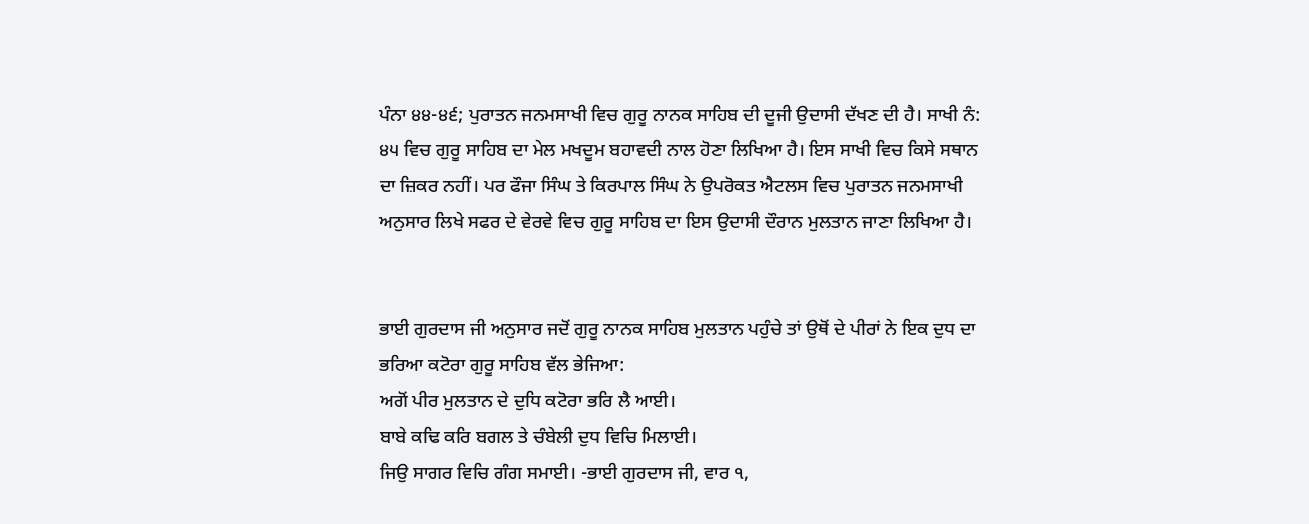ਪੰਨਾ ੪੪-੪੬; ਪੁਰਾਤਨ ਜਨਮਸਾਖੀ ਵਿਚ ਗੁਰੂ ਨਾਨਕ ਸਾਹਿਬ ਦੀ ਦੂਜੀ ਉਦਾਸੀ ਦੱਖਣ ਦੀ ਹੈ। ਸਾਖੀ ਨੰ: ੪੫ ਵਿਚ ਗੁਰੂ ਸਾਹਿਬ ਦਾ ਮੇਲ ਮਖਦੂਮ ਬਹਾਵਦੀ ਨਾਲ ਹੋਣਾ ਲਿਖਿਆ ਹੈ। ਇਸ ਸਾਖੀ ਵਿਚ ਕਿਸੇ ਸਥਾਨ ਦਾ ਜ਼ਿਕਰ ਨਹੀਂ। ਪਰ ਫੌਜਾ ਸਿੰਘ ਤੇ ਕਿਰਪਾਲ ਸਿੰਘ ਨੇ ਉਪਰੋਕਤ ਐਟਲਸ ਵਿਚ ਪੁਰਾਤਨ ਜਨਮਸਾਖੀ ਅਨੁਸਾਰ ਲਿਖੇ ਸਫਰ ਦੇ ਵੇਰਵੇ ਵਿਚ ਗੁਰੂ ਸਾਹਿਬ ਦਾ ਇਸ ਉਦਾਸੀ ਦੌਰਾਨ ਮੁਲਤਾਨ ਜਾਣਾ ਲਿਖਿਆ ਹੈ।


ਭਾਈ ਗੁਰਦਾਸ ਜੀ ਅਨੁਸਾਰ ਜਦੋਂ ਗੁਰੂ ਨਾਨਕ ਸਾਹਿਬ ਮੁਲਤਾਨ ਪਹੁੰਚੇ ਤਾਂ ਉਥੋਂ ਦੇ ਪੀਰਾਂ ਨੇ ਇਕ ਦੁਧ ਦਾ ਭਰਿਆ ਕਟੋਰਾ ਗੁਰੂ ਸਾਹਿਬ ਵੱਲ ਭੇਜਿਆ:
ਅਗੋਂ ਪੀਰ ਮੁਲਤਾਨ ਦੇ ਦੁਧਿ ਕਟੋਰਾ ਭਰਿ ਲੈ ਆਈ।
ਬਾਬੇ ਕਢਿ ਕਰਿ ਬਗਲ ਤੇ ਚੰਬੇਲੀ ਦੁਧ ਵਿਚਿ ਮਿਲਾਈ।
ਜਿਉ ਸਾਗਰ ਵਿਚਿ ਗੰਗ ਸਮਾਈ। -ਭਾਈ ਗੁਰਦਾਸ ਜੀ, ਵਾਰ ੧,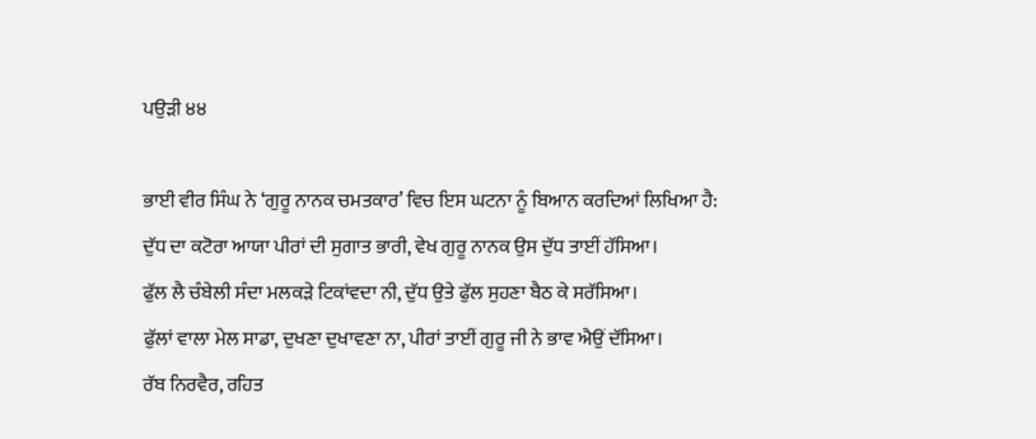ਪਉੜੀ ੪੪

ਭਾਈ ਵੀਰ ਸਿੰਘ ਨੇ ‘ਗੁਰੂ ਨਾਨਕ ਚਮਤਕਾਰ’ ਵਿਚ ਇਸ ਘਟਨਾ ਨੂੰ ਬਿਆਨ ਕਰਦਿਆਂ ਲਿਖਿਆ ਹੈ:
ਦੁੱਧ ਦਾ ਕਟੋਰਾ ਆਯਾ ਪੀਰਾਂ ਦੀ ਸੁਗਾਤ ਭਾਰੀ, ਵੇਖ ਗੁਰੂ ਨਾਨਕ ਉਸ ਦੁੱਧ ਤਾਈਂ ਹੱਸਿਆ।
ਫੁੱਲ ਲੈ ਚੰਬੇਲੀ ਸੰਦਾ ਮਲਕੜੇ ਟਿਕਾਂਵਦਾ ਨੀ, ਦੁੱਧ ਉਤੇ ਫੁੱਲ ਸੁਹਣਾ ਬੈਠ ਕੇ ਸਰੱਸਿਆ।
ਫੁੱਲਾਂ ਵਾਲਾ ਮੇਲ ਸਾਡਾ, ਦੁਖਣਾ ਦੁਖਾਵਣਾ ਨਾ, ਪੀਰਾਂ ਤਾਈਂ ਗੁਰੂ ਜੀ ਨੇ ਭਾਵ ਐਉਂ ਦੱਸਿਆ।
ਰੱਬ ਨਿਰਵੈਰ, ਰਹਿਤ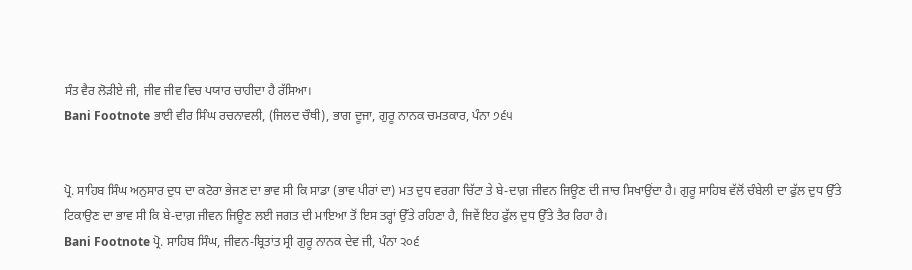ਸੰਤ ਵੈਰ ਲੋੜੀਏ ਜੀ, ਜੀਵ ਜੀਵ ਵਿਚ ਪਯਾਰ ਚਾਹੀਦਾ ਹੈ ਰੱਸਿਆ।
Bani Footnote ਭਾਈ ਵੀਰ ਸਿੰਘ ਰਚਨਾਵਲੀ, (ਜਿਲਦ ਚੌਥੀ), ਭਾਗ ਦੂਜਾ, ਗੁਰੂ ਨਾਨਕ ਚਮਤਕਾਰ, ਪੰਨਾ ੭੬੫


ਪ੍ਰੋ. ਸਾਹਿਬ ਸਿੰਘ ਅਨੁਸਾਰ ਦੁਧ ਦਾ ਕਟੋਰਾ ਭੇਜਣ ਦਾ ਭਾਵ ਸੀ ਕਿ ਸਾਡਾ (ਭਾਵ ਪੀਰਾਂ ਦਾ) ਮਤ ਦੁਧ ਵਰਗਾ ਚਿੱਟਾ ਤੇ ਬੇ-ਦਾਗ਼ ਜੀਵਨ ਜਿਊਣ ਦੀ ਜਾਚ ਸਿਖਾਉਂਦਾ ਹੈ। ਗੁਰੂ ਸਾਹਿਬ ਵੱਲੋਂ ਚੰਬੇਲੀ ਦਾ ਫੁੱਲ ਦੁਧ ਉੱਤੇ ਟਿਕਾਉਣ ਦਾ ਭਾਵ ਸੀ ਕਿ ਬੇ-ਦਾਗ਼ ਜੀਵਨ ਜਿਊਣ ਲਈ ਜਗਤ ਦੀ ਮਾਇਆ ਤੋਂ ਇਸ ਤਰ੍ਹਾਂ ਉੱਤੇ ਰਹਿਣਾ ਹੈ, ਜਿਵੇਂ ਇਹ ਫੁੱਲ ਦੁਧ ਉੱਤੇ ਤੈਰ ਰਿਹਾ ਹੈ।
Bani Footnote ਪ੍ਰੋ. ਸਾਹਿਬ ਸਿੰਘ, ਜੀਵਨ-ਬ੍ਰਿਤਾਂਤ ਸ੍ਰੀ ਗੁਰੂ ਨਾਨਕ ਦੇਵ ਜੀ, ਪੰਨਾ ੨੦੬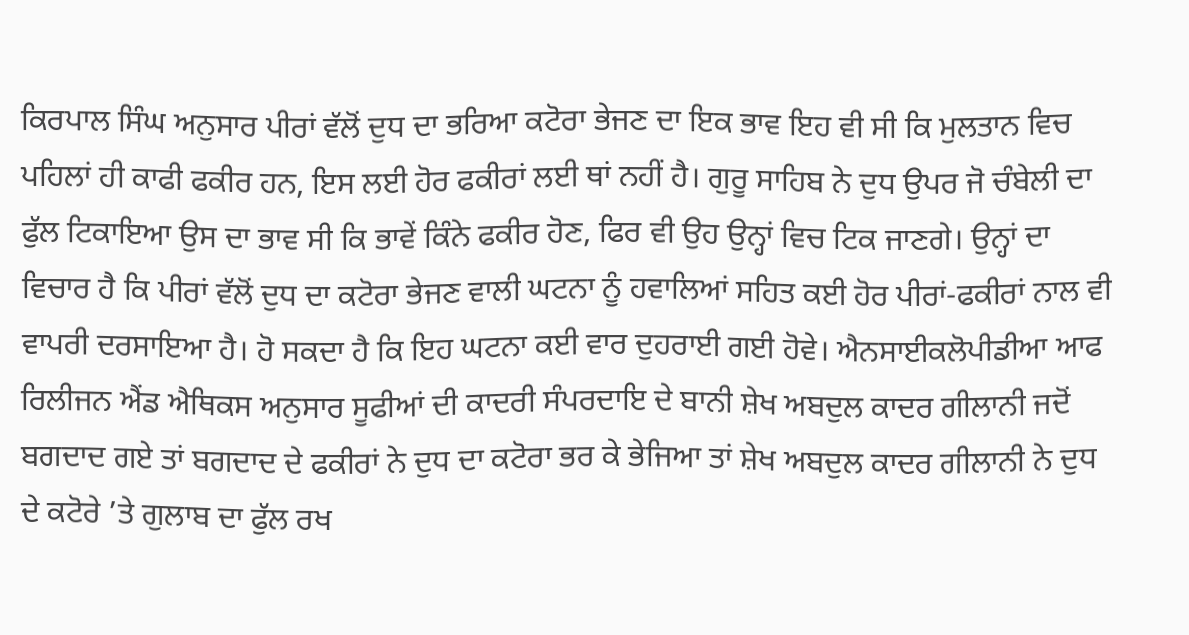ਕਿਰਪਾਲ ਸਿੰਘ ਅਨੁਸਾਰ ਪੀਰਾਂ ਵੱਲੋਂ ਦੁਧ ਦਾ ਭਰਿਆ ਕਟੋਰਾ ਭੇਜਣ ਦਾ ਇਕ ਭਾਵ ਇਹ ਵੀ ਸੀ ਕਿ ਮੁਲਤਾਨ ਵਿਚ ਪਹਿਲਾਂ ਹੀ ਕਾਫੀ ਫਕੀਰ ਹਨ, ਇਸ ਲਈ ਹੋਰ ਫਕੀਰਾਂ ਲਈ ਥਾਂ ਨਹੀਂ ਹੈ। ਗੁਰੂ ਸਾਹਿਬ ਨੇ ਦੁਧ ਉਪਰ ਜੋ ਚੰਬੇਲੀ ਦਾ ਫੁੱਲ ਟਿਕਾਇਆ ਉਸ ਦਾ ਭਾਵ ਸੀ ਕਿ ਭਾਵੇਂ ਕਿੰਨੇ ਫਕੀਰ ਹੋਣ, ਫਿਰ ਵੀ ਉਹ ਉਨ੍ਹਾਂ ਵਿਚ ਟਿਕ ਜਾਣਗੇ। ਉਨ੍ਹਾਂ ਦਾ ਵਿਚਾਰ ਹੈ ਕਿ ਪੀਰਾਂ ਵੱਲੋਂ ਦੁਧ ਦਾ ਕਟੋਰਾ ਭੇਜਣ ਵਾਲੀ ਘਟਨਾ ਨੂੰ ਹਵਾਲਿਆਂ ਸਹਿਤ ਕਈ ਹੋਰ ਪੀਰਾਂ-ਫਕੀਰਾਂ ਨਾਲ ਵੀ ਵਾਪਰੀ ਦਰਸਾਇਆ ਹੈ। ਹੋ ਸਕਦਾ ਹੈ ਕਿ ਇਹ ਘਟਨਾ ਕਈ ਵਾਰ ਦੁਹਰਾਈ ਗਈ ਹੋਵੇ। ਐਨਸਾਈਕਲੋਪੀਡੀਆ ਆਫ ਰਿਲੀਜਨ ਐਂਡ ਐਥਿਕਸ ਅਨੁਸਾਰ ਸੂਫੀਆਂ ਦੀ ਕਾਦਰੀ ਸੰਪਰਦਾਇ ਦੇ ਬਾਨੀ ਸ਼ੇਖ ਅਬਦੁਲ ਕਾਦਰ ਗੀਲਾਨੀ ਜਦੋਂ ਬਗਦਾਦ ਗਏ ਤਾਂ ਬਗਦਾਦ ਦੇ ਫਕੀਰਾਂ ਨੇ ਦੁਧ ਦਾ ਕਟੋਰਾ ਭਰ ਕੇ ਭੇਜਿਆ ਤਾਂ ਸ਼ੇਖ ਅਬਦੁਲ ਕਾਦਰ ਗੀਲਾਨੀ ਨੇ ਦੁਧ ਦੇ ਕਟੋਰੇ ’ਤੇ ਗੁਲਾਬ ਦਾ ਫੁੱਲ ਰਖ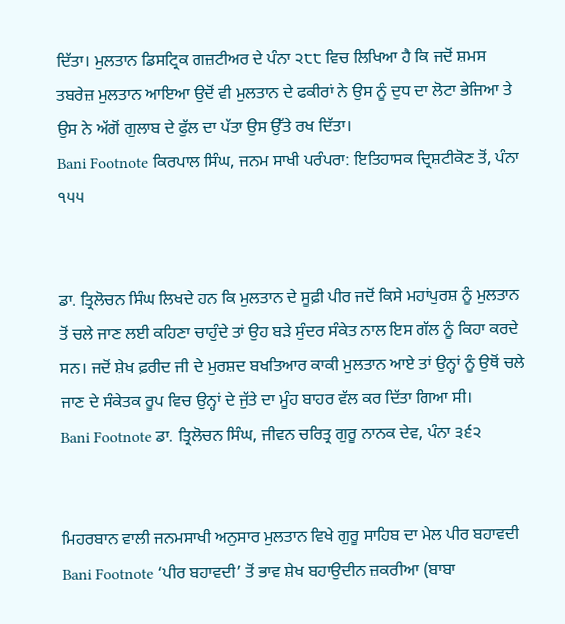ਦਿੱਤਾ। ਮੁਲਤਾਨ ਡਿਸਟ੍ਰਿਕ ਗਜ਼ਟੀਅਰ ਦੇ ਪੰਨਾ ੨੮੮ ਵਿਚ ਲਿਖਿਆ ਹੈ ਕਿ ਜਦੋਂ ਸ਼ਮਸ ਤਬਰੇਜ਼ ਮੁਲਤਾਨ ਆਇਆ ਉਦੋਂ ਵੀ ਮੁਲਤਾਨ ਦੇ ਫਕੀਰਾਂ ਨੇ ਉਸ ਨੂੰ ਦੁਧ ਦਾ ਲੋਟਾ ਭੇਜਿਆ ਤੇ ਉਸ ਨੇ ਅੱਗੋਂ ਗੁਲਾਬ ਦੇ ਫੁੱਲ ਦਾ ਪੱਤਾ ਉਸ ਉੱਤੇ ਰਖ ਦਿੱਤਾ।
Bani Footnote ਕਿਰਪਾਲ ਸਿੰਘ, ਜਨਮ ਸਾਖੀ ਪਰੰਪਰਾ: ਇਤਿਹਾਸਕ ਦ੍ਰਿਸ਼ਟੀਕੋਣ ਤੋਂ, ਪੰਨਾ ੧੫੫


ਡਾ. ਤ੍ਰਿਲੋਚਨ ਸਿੰਘ ਲਿਖਦੇ ਹਨ ਕਿ ਮੁਲਤਾਨ ਦੇ ਸੂਫ਼ੀ ਪੀਰ ਜਦੋਂ ਕਿਸੇ ਮਹਾਂਪੁਰਸ਼ ਨੂੰ ਮੁਲਤਾਨ ਤੋਂ ਚਲੇ ਜਾਣ ਲਈ ਕਹਿਣਾ ਚਾਹੁੰਦੇ ਤਾਂ ਉਹ ਬੜੇ ਸੁੰਦਰ ਸੰਕੇਤ ਨਾਲ ਇਸ ਗੱਲ ਨੂੰ ਕਿਹਾ ਕਰਦੇ ਸਨ। ਜਦੋਂ ਸ਼ੇਖ ਫ਼ਰੀਦ ਜੀ ਦੇ ਮੁਰਸ਼ਦ ਬਖਤਿਆਰ ਕਾਕੀ ਮੁਲਤਾਨ ਆਏ ਤਾਂ ਉਨ੍ਹਾਂ ਨੂੰ ਉਥੋਂ ਚਲੇ ਜਾਣ ਦੇ ਸੰਕੇਤਕ ਰੂਪ ਵਿਚ ਉਨ੍ਹਾਂ ਦੇ ਜੁੱਤੇ ਦਾ ਮੂੰਹ ਬਾਹਰ ਵੱਲ ਕਰ ਦਿੱਤਾ ਗਿਆ ਸੀ।
Bani Footnote ਡਾ. ਤ੍ਰਿਲੋਚਨ ਸਿੰਘ, ਜੀਵਨ ਚਰਿਤ੍ਰ ਗੁਰੂ ਨਾਨਕ ਦੇਵ, ਪੰਨਾ ੩੬੨


ਮਿਹਰਬਾਨ ਵਾਲੀ ਜਨਮਸਾਖੀ ਅਨੁਸਾਰ ਮੁਲਤਾਨ ਵਿਖੇ ਗੁਰੂ ਸਾਹਿਬ ਦਾ ਮੇਲ ਪੀਰ ਬਹਾਵਦੀ
Bani Footnote ‘ਪੀਰ ਬਹਾਵਦੀ’ ਤੋਂ ਭਾਵ ਸ਼ੇਖ ਬਹਾਉਦੀਨ ਜ਼ਕਰੀਆ (ਬਾਬਾ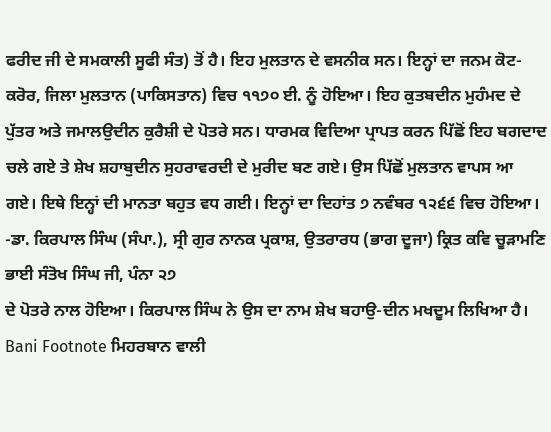ਫਰੀਦ ਜੀ ਦੇ ਸਮਕਾਲੀ ਸੂਫੀ ਸੰਤ) ਤੋਂ ਹੈ। ਇਹ ਮੁਲਤਾਨ ਦੇ ਵਸਨੀਕ ਸਨ। ਇਨ੍ਹਾਂ ਦਾ ਜਨਮ ਕੋਟ-ਕਰੋਰ, ਜਿਲਾ ਮੁਲਤਾਨ (ਪਾਕਿਸਤਾਨ) ਵਿਚ ੧੧੭੦ ਈ. ਨੂੰ ਹੋਇਆ। ਇਹ ਕੁਤਬਦੀਨ ਮੁਹੰਮਦ ਦੇ ਪੁੱਤਰ ਅਤੇ ਜਮਾਲਉਦੀਨ ਕੁਰੈਸ਼ੀ ਦੇ ਪੋਤਰੇ ਸਨ। ਧਾਰਮਕ ਵਿਦਿਆ ਪ੍ਰਾਪਤ ਕਰਨ ਪਿੱਛੋਂ ਇਹ ਬਗਦਾਦ ਚਲੇ ਗਏ ਤੇ ਸ਼ੇਖ ਸ਼ਹਾਬੁਦੀਨ ਸੁਹਰਾਵਰਦੀ ਦੇ ਮੁਰੀਦ ਬਣ ਗਏ। ਉਸ ਪਿੱਛੋਂ ਮੁਲਤਾਨ ਵਾਪਸ ਆ ਗਏ। ਇਥੇ ਇਨ੍ਹਾਂ ਦੀ ਮਾਨਤਾ ਬਹੁਤ ਵਧ ਗਈ। ਇਨ੍ਹਾਂ ਦਾ ਦਿਹਾਂਤ ੭ ਨਵੰਬਰ ੧੨੬੬ ਵਿਚ ਹੋਇਆ। -ਡਾ. ਕਿਰਪਾਲ ਸਿੰਘ (ਸੰਪਾ.), ਸ੍ਰੀ ਗੁਰ ਨਾਨਕ ਪ੍ਰਕਾਸ਼, ਉਤਰਾਰਧ (ਭਾਗ ਦੂਜਾ) ਕ੍ਰਿਤ ਕਵਿ ਚੂੜਾਮਣਿ ਭਾਈ ਸੰਤੋਖ ਸਿੰਘ ਜੀ, ਪੰਨਾ ੨੭
ਦੇ ਪੋਤਰੇ ਨਾਲ ਹੋਇਆ। ਕਿਰਪਾਲ ਸਿੰਘ ਨੇ ਉਸ ਦਾ ਨਾਮ ਸ਼ੇਖ ਬਹਾਉ-ਦੀਨ ਮਖਦੂਮ ਲਿਖਿਆ ਹੈ।
Bani Footnote ਮਿਹਰਬਾਨ ਵਾਲੀ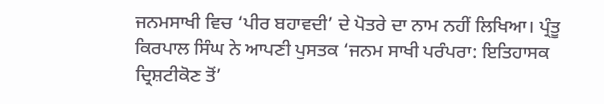ਜਨਮਸਾਖੀ ਵਿਚ ‘ਪੀਰ ਬਹਾਵਦੀ’ ਦੇ ਪੋਤਰੇ ਦਾ ਨਾਮ ਨਹੀਂ ਲਿਖਿਆ। ਪ੍ਰੰਤੂ ਕਿਰਪਾਲ ਸਿੰਘ ਨੇ ਆਪਣੀ ਪੁਸਤਕ ‘ਜਨਮ ਸਾਖੀ ਪਰੰਪਰਾ: ਇਤਿਹਾਸਕ ਦ੍ਰਿਸ਼ਟੀਕੋਣ ਤੋਂ’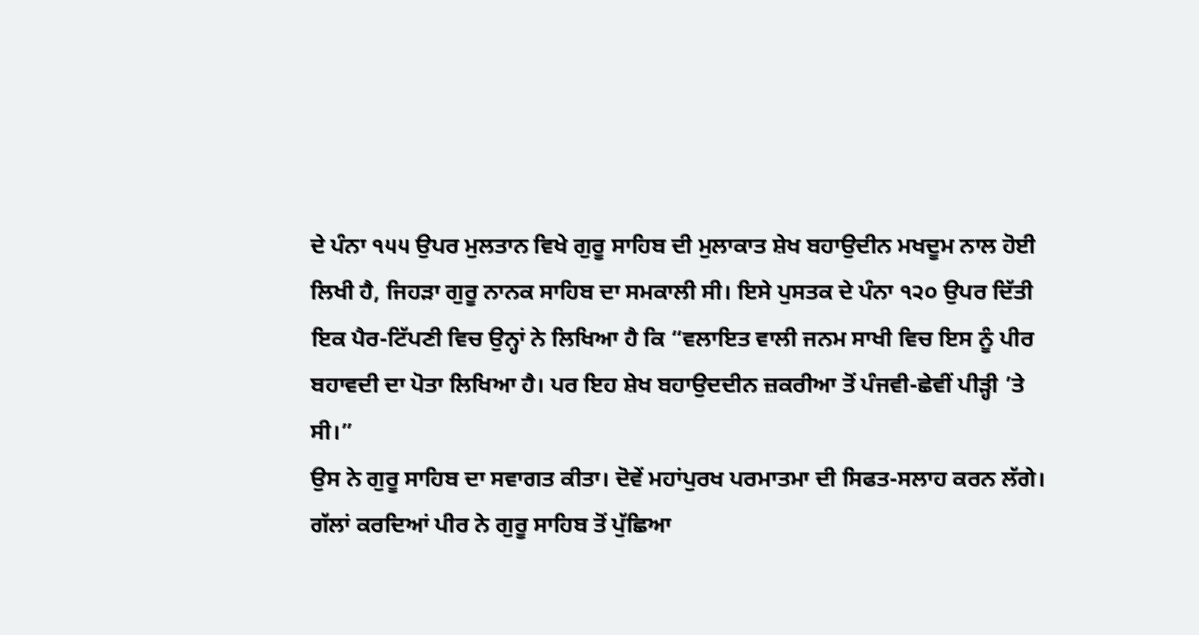ਦੇ ਪੰਨਾ ੧੫੫ ਉਪਰ ਮੁਲਤਾਨ ਵਿਖੇ ਗੁਰੂ ਸਾਹਿਬ ਦੀ ਮੁਲਾਕਾਤ ਸ਼ੇਖ ਬਹਾਉਦੀਨ ਮਖਦੂਮ ਨਾਲ ਹੋਈ ਲਿਖੀ ਹੈ, ਜਿਹੜਾ ਗੁਰੂ ਨਾਨਕ ਸਾਹਿਬ ਦਾ ਸਮਕਾਲੀ ਸੀ। ਇਸੇ ਪੁਸਤਕ ਦੇ ਪੰਨਾ ੧੨੦ ਉਪਰ ਦਿੱਤੀ ਇਕ ਪੈਰ-ਟਿੱਪਣੀ ਵਿਚ ਉਨ੍ਹਾਂ ਨੇ ਲਿਖਿਆ ਹੈ ਕਿ “ਵਲਾਇਤ ਵਾਲੀ ਜਨਮ ਸਾਖੀ ਵਿਚ ਇਸ ਨੂੰ ਪੀਰ ਬਹਾਵਦੀ ਦਾ ਪੋਤਾ ਲਿਖਿਆ ਹੈ। ਪਰ ਇਹ ਸ਼ੇਖ ਬਹਾਉਦਦੀਨ ਜ਼ਕਰੀਆ ਤੋਂ ਪੰਜਵੀ-ਛੇਵੀਂ ਪੀੜ੍ਹੀ ’ਤੇ ਸੀ।”
ਉਸ ਨੇ ਗੁਰੂ ਸਾਹਿਬ ਦਾ ਸਵਾਗਤ ਕੀਤਾ। ਦੋਵੇਂ ਮਹਾਂਪੁਰਖ ਪਰਮਾਤਮਾ ਦੀ ਸਿਫਤ-ਸਲਾਹ ਕਰਨ ਲੱਗੇ। ਗੱਲਾਂ ਕਰਦਿਆਂ ਪੀਰ ਨੇ ਗੁਰੂ ਸਾਹਿਬ ਤੋਂ ਪੁੱਛਿਆ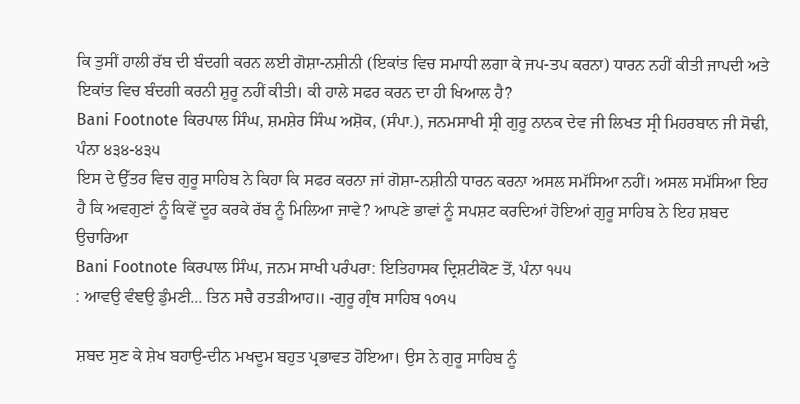ਕਿ ਤੁਸੀਂ ਹਾਲੀ ਰੱਬ ਦੀ ਬੰਦਗੀ ਕਰਨ ਲਈ ਗੋਸ਼ਾ-ਨਸ਼ੀਨੀ (ਇਕਾਂਤ ਵਿਚ ਸਮਾਧੀ ਲਗਾ ਕੇ ਜਪ-ਤਪ ਕਰਨਾ) ਧਾਰਨ ਨਹੀਂ ਕੀਤੀ ਜਾਪਦੀ ਅਤੇ ਇਕਾਂਤ ਵਿਚ ਬੰਦਗੀ ਕਰਨੀ ਸ਼ੁਰੂ ਨਹੀਂ ਕੀਤੀ। ਕੀ ਹਾਲੇ ਸਫਰ ਕਰਨ ਦਾ ਹੀ ਖਿਆਲ ਹੈ?
Bani Footnote ਕਿਰਪਾਲ ਸਿੰਘ, ਸ਼ਮਸ਼ੇਰ ਸਿੰਘ ਅਸ਼ੋਕ, (ਸੰਪਾ.), ਜਨਮਸਾਖੀ ਸ੍ਰੀ ਗੁਰੂ ਨਾਨਕ ਦੇਵ ਜੀ ਲਿਖਤ ਸ੍ਰੀ ਮਿਹਰਬਾਨ ਜੀ ਸੋਢੀ, ਪੰਨਾ ੪੩੪-੪੩੫
ਇਸ ਦੇ ਉੱਤਰ ਵਿਚ ਗੁਰੂ ਸਾਹਿਬ ਨੇ ਕਿਹਾ ਕਿ ਸਫਰ ਕਰਨਾ ਜਾਂ ਗੋਸ਼ਾ-ਨਸ਼ੀਨੀ ਧਾਰਨ ਕਰਨਾ ਅਸਲ ਸਮੱਸਿਆ ਨਹੀਂ। ਅਸਲ ਸਮੱਸਿਆ ਇਹ ਹੈ ਕਿ ਅਵਗੁਣਾਂ ਨੂੰ ਕਿਵੇਂ ਦੂਰ ਕਰਕੇ ਰੱਬ ਨੂੰ ਮਿਲਿਆ ਜਾਵੇ? ਆਪਣੇ ਭਾਵਾਂ ਨੂੰ ਸਪਸ਼ਟ ਕਰਦਿਆਂ ਹੋਇਆਂ ਗੁਰੂ ਸਾਹਿਬ ਨੇ ਇਹ ਸ਼ਬਦ ਉਚਾਰਿਆ
Bani Footnote ਕਿਰਪਾਲ ਸਿੰਘ, ਜਨਮ ਸਾਖੀ ਪਰੰਪਰਾ: ਇਤਿਹਾਸਕ ਦ੍ਰਿਸ਼ਟੀਕੋਣ ਤੋਂ, ਪੰਨਾ ੧੫੫
: ਆਵਉ ਵੰਞਉ ਡੁੰਮਣੀ... ਤਿਨ ਸਚੈ ਰਤੜੀਆਹ॥ -ਗੁਰੂ ਗ੍ਰੰਥ ਸਾਹਿਬ ੧੦੧੫

ਸ਼ਬਦ ਸੁਣ ਕੇ ਸ਼ੇਖ ਬਹਾਉ-ਦੀਨ ਮਖਦੂਮ ਬਹੁਤ ਪ੍ਰਭਾਵਤ ਹੋਇਆ। ਉਸ ਨੇ ਗੁਰੂ ਸਾਹਿਬ ਨੂੰ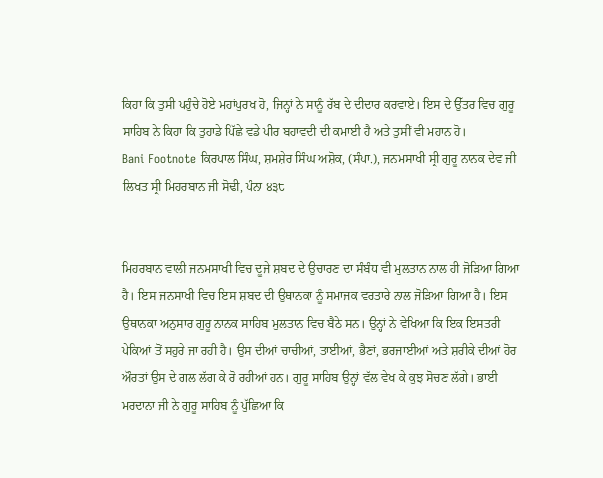ਕਿਹਾ ਕਿ ਤੁਸੀ ਪਹੁੰਚੇ ਹੋਏ ਮਹਾਂਪੁਰਖ ਹੋ, ਜਿਨ੍ਹਾਂ ਨੇ ਸਾਨੂੰ ਰੱਬ ਦੇ ਦੀਦਾਰ ਕਰਵਾਏ। ਇਸ ਦੇ ਉੱਤਰ ਵਿਚ ਗੁਰੂ ਸਾਹਿਬ ਨੇ ਕਿਹਾ ਕਿ ਤੁਹਾਡੇ ਪਿੱਛੇ ਵਡੇ ਪੀਰ ਬਹਾਵਦੀ ਦੀ ਕਮਾਈ ਹੈ ਅਤੇ ਤੁਸੀਂ ਵੀ ਮਹਾਨ ਹੋ।
Bani Footnote ਕਿਰਪਾਲ ਸਿੰਘ, ਸ਼ਮਸ਼ੇਰ ਸਿੰਘ ਅਸ਼ੋਕ, (ਸੰਪਾ.), ਜਨਮਸਾਖੀ ਸ੍ਰੀ ਗੁਰੂ ਨਾਨਕ ਦੇਵ ਜੀ ਲਿਖਤ ਸ੍ਰੀ ਮਿਹਰਬਾਨ ਜੀ ਸੋਢੀ, ਪੰਨਾ ੪੩੮


ਮਿਹਰਬਾਨ ਵਾਲੀ ਜਨਮਸਾਖੀ ਵਿਚ ਦੂਜੇ ਸ਼ਬਦ ਦੇ ਉਚਾਰਣ ਦਾ ਸੰਬੰਧ ਵੀ ਮੁਲਤਾਨ ਨਾਲ ਹੀ ਜੋੜਿਆ ਗਿਆ ਹੈ। ਇਸ ਜਨਸਾਖੀ ਵਿਚ ਇਸ ਸ਼ਬਦ ਦੀ ਉਥਾਨਕਾ ਨੂੰ ਸਮਾਜਕ ਵਰਤਾਰੇ ਨਾਲ ਜੋੜਿਆ ਗਿਆ ਹੈ। ਇਸ ਉਥਾਨਕਾ ਅਨੁਸਾਰ ਗੁਰੂ ਨਾਨਕ ਸਾਹਿਬ ਮੁਲਤਾਨ ਵਿਚ ਬੈਠੇ ਸਨ। ਉਨ੍ਹਾਂ ਨੇ ਵੇਖਿਆ ਕਿ ਇਕ ਇਸਤਰੀ ਪੇਕਿਆਂ ਤੋਂ ਸਹੁਰੇ ਜਾ ਰਹੀ ਹੈ। ਉਸ ਦੀਆਂ ਚਾਚੀਆਂ, ਤਾਈਆਂ, ਭੈਣਾਂ, ਭਰਜਾਈਆਂ ਅਤੇ ਸ਼ਰੀਕੇ ਦੀਆਂ ਹੋਰ ਔਰਤਾਂ ਉਸ ਦੇ ਗਲ ਲੱਗ ਕੇ ਰੋ ਰਹੀਆਂ ਹਨ। ਗੁਰੂ ਸਾਹਿਬ ਉਨ੍ਹਾਂ ਵੱਲ ਵੇਖ ਕੇ ਕੁਝ ਸੋਚਣ ਲੱਗੇ। ਭਾਈ ਮਰਦਾਨਾ ਜੀ ਨੇ ਗੁਰੂ ਸਾਹਿਬ ਨੂੰ ਪੁੱਛਿਆ ਕਿ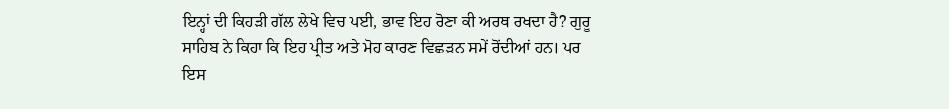ਇਨ੍ਹਾਂ ਦੀ ਕਿਹੜੀ ਗੱਲ ਲੇਖੇ ਵਿਚ ਪਈ, ਭਾਵ ਇਹ ਰੋਣਾ ਕੀ ਅਰਥ ਰਖਦਾ ਹੈ? ਗੁਰੂ ਸਾਹਿਬ ਨੇ ਕਿਹਾ ਕਿ ਇਹ ਪ੍ਰੀਤ ਅਤੇ ਮੋਹ ਕਾਰਣ ਵਿਛੜਨ ਸਮੇਂ ਰੋਂਦੀਆਂ ਹਨ। ਪਰ ਇਸ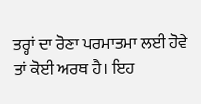ਤਰ੍ਹਾਂ ਦਾ ਰੋਣਾ ਪਰਮਾਤਮਾ ਲਈ ਹੋਵੇ ਤਾਂ ਕੋਈ ਅਰਥ ਹੈ। ਇਹ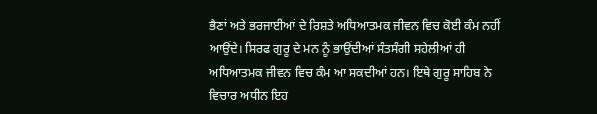ਭੈਣਾਂ ਅਤੇ ਭਰਜਾਈਆਂ ਦੇ ਰਿਸ਼ਤੇ ਅਧਿਆਤਮਕ ਜੀਵਨ ਵਿਚ ਕੋਈ ਕੰਮ ਨਹੀਂ ਆਉਂਦੇ। ਸਿਰਫ ਗੁਰੂ ਦੇ ਮਨ ਨੂੰ ਭਾਉਂਦੀਆਂ ਸੰਤਸੰਗੀ ਸਹੇਲੀਆਂ ਹੀ ਅਧਿਆਤਮਕ ਜੀਵਨ ਵਿਚ ਕੰਮ ਆ ਸਕਦੀਆਂ ਹਨ। ਇਥੇ ਗੁਰੂ ਸਾਹਿਬ ਨੇ ਵਿਚਾਰ ਅਧੀਨ ਇਹ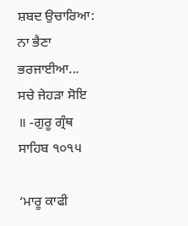ਸ਼ਬਦ ਉਚਾਰਿਆ: ਨਾ ਭੈਣਾ ਭਰਜਾਈਆ... ਸਚੇ ਜੇਹੜਾ ਸੋਇ ॥ -ਗੁਰੂ ਗ੍ਰੰਥ ਸਾਹਿਬ ੧੦੧੫

‘ਮਾਰੂ ਕਾਫੀ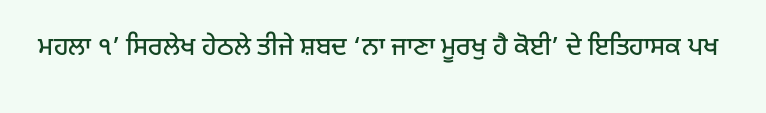ਮਹਲਾ ੧’ ਸਿਰਲੇਖ ਹੇਠਲੇ ਤੀਜੇ ਸ਼ਬਦ ‘ਨਾ ਜਾਣਾ ਮੂਰਖੁ ਹੈ ਕੋਈ’ ਦੇ ਇਤਿਹਾਸਕ ਪਖ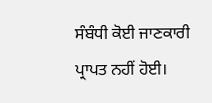ਸੰਬੰਧੀ ਕੋਈ ਜਾਣਕਾਰੀ ਪ੍ਰਾਪਤ ਨਹੀਂ ਹੋਈ।